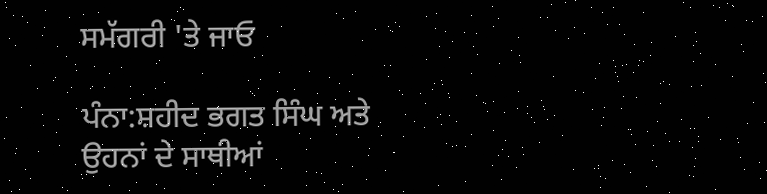ਸਮੱਗਰੀ 'ਤੇ ਜਾਓ

ਪੰਨਾ:ਸ਼ਹੀਦ ਭਗਤ ਸਿੰਘ ਅਤੇ ਉਹਨਾਂ ਦੇ ਸਾਥੀਆਂ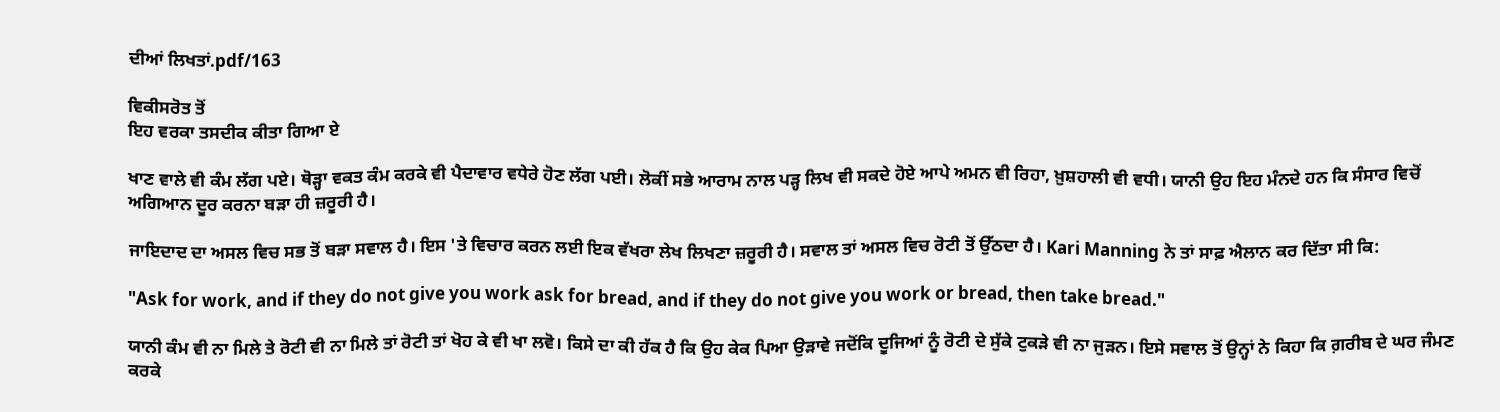ਦੀਆਂ ਲਿਖਤਾਂ.pdf/163

ਵਿਕੀਸਰੋਤ ਤੋਂ
ਇਹ ਵਰਕਾ ਤਸਦੀਕ ਕੀਤਾ ਗਿਆ ਏ

ਖਾਣ ਵਾਲੇ ਵੀ ਕੰਮ ਲੱਗ ਪਏ। ਥੋੜ੍ਹਾ ਵਕਤ ਕੰਮ ਕਰਕੇ ਵੀ ਪੈਦਾਵਾਰ ਵਧੇਰੇ ਹੋਣ ਲੱਗ ਪਈ। ਲੋਕੀਂ ਸਭੇ ਆਰਾਮ ਨਾਲ ਪੜ੍ਹ ਲਿਖ ਵੀ ਸਕਦੇ ਹੋਏ ਆਪੇ ਅਮਨ ਵੀ ਰਿਹਾ, ਖ਼ੁਸ਼ਹਾਲੀ ਵੀ ਵਧੀ। ਯਾਨੀ ਉਹ ਇਹ ਮੰਨਦੇ ਹਨ ਕਿ ਸੰਸਾਰ ਵਿਚੋਂ ਅਗਿਆਨ ਦੂਰ ਕਰਨਾ ਬੜਾ ਹੀ ਜ਼ਰੂਰੀ ਹੈ।

ਜਾਇਦਾਦ ਦਾ ਅਸਲ ਵਿਚ ਸਭ ਤੋਂ ਬੜਾ ਸਵਾਲ ਹੈ। ਇਸ 'ਤੇ ਵਿਚਾਰ ਕਰਨ ਲਈ ਇਕ ਵੱਖਰਾ ਲੇਖ ਲਿਖਣਾ ਜ਼ਰੂਰੀ ਹੈ। ਸਵਾਲ ਤਾਂ ਅਸਲ ਵਿਚ ਰੋਟੀ ਤੋਂ ਉੱਠਦਾ ਹੈ। Kari Manning ਨੇ ਤਾਂ ਸਾਫ਼ ਐਲਾਨ ਕਰ ਦਿੱਤਾ ਸੀ ਕਿ:

"Ask for work, and if they do not give you work ask for bread, and if they do not give you work or bread, then take bread."

ਯਾਨੀ ਕੰਮ ਵੀ ਨਾ ਮਿਲੇ ਤੇ ਰੋਟੀ ਵੀ ਨਾ ਮਿਲੇ ਤਾਂ ਰੋਟੀ ਤਾਂ ਖੋਹ ਕੇ ਵੀ ਖਾ ਲਵੋ। ਕਿਸੇ ਦਾ ਕੀ ਹੱਕ ਹੈ ਕਿ ਉਹ ਕੇਕ ਪਿਆ ਉੜਾਵੇ ਜਦੋਂਕਿ ਦੂਜਿਆਂ ਨੂੰ ਰੋਟੀ ਦੇ ਸੁੱਕੇ ਟੁਕੜੇ ਵੀ ਨਾ ਜੁੜਨ। ਇਸੇ ਸਵਾਲ ਤੋਂ ਉਨ੍ਹਾਂ ਨੇ ਕਿਹਾ ਕਿ ਗ਼ਰੀਬ ਦੇ ਘਰ ਜੰਮਣ ਕਰਕੇ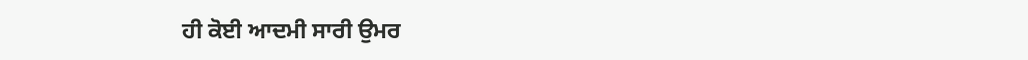ਹੀ ਕੋਈ ਆਦਮੀ ਸਾਰੀ ਉਮਰ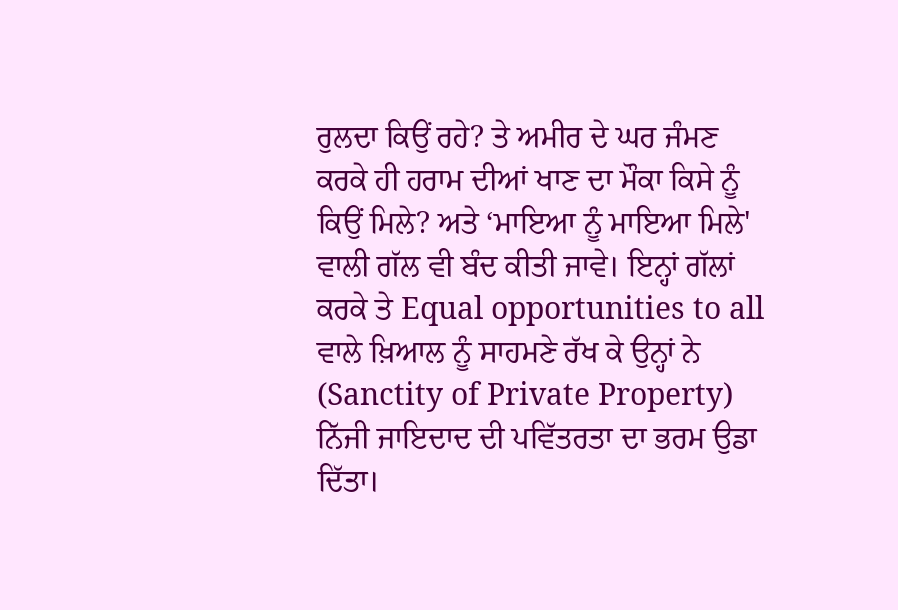ਰੁਲਦਾ ਕਿਉਂ ਰਹੇ? ਤੇ ਅਮੀਰ ਦੇ ਘਰ ਜੰਮਣ ਕਰਕੇ ਹੀ ਹਰਾਮ ਦੀਆਂ ਖਾਣ ਦਾ ਮੌਕਾ ਕਿਸੇ ਨੂੰ ਕਿਉਂ ਮਿਲੇ? ਅਤੇ ‘ਮਾਇਆ ਨੂੰ ਮਾਇਆ ਮਿਲੇ' ਵਾਲੀ ਗੱਲ ਵੀ ਬੰਦ ਕੀਤੀ ਜਾਵੇ। ਇਨ੍ਹਾਂ ਗੱਲਾਂ ਕਰਕੇ ਤੇ Equal opportunities to all ਵਾਲੇ ਖ਼ਿਆਲ ਨੂੰ ਸਾਹਮਣੇ ਰੱਖ ਕੇ ਉਨ੍ਹਾਂ ਨੇ (Sanctity of Private Property) ਨਿੱਜੀ ਜਾਇਦਾਦ ਦੀ ਪਵਿੱਤਰਤਾ ਦਾ ਭਰਮ ਉਡਾ ਦਿੱਤਾ।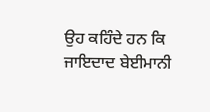ਉਹ ਕਹਿੰਦੇ ਹਨ ਕਿ ਜਾਇਦਾਦ ਬੇਈਮਾਨੀ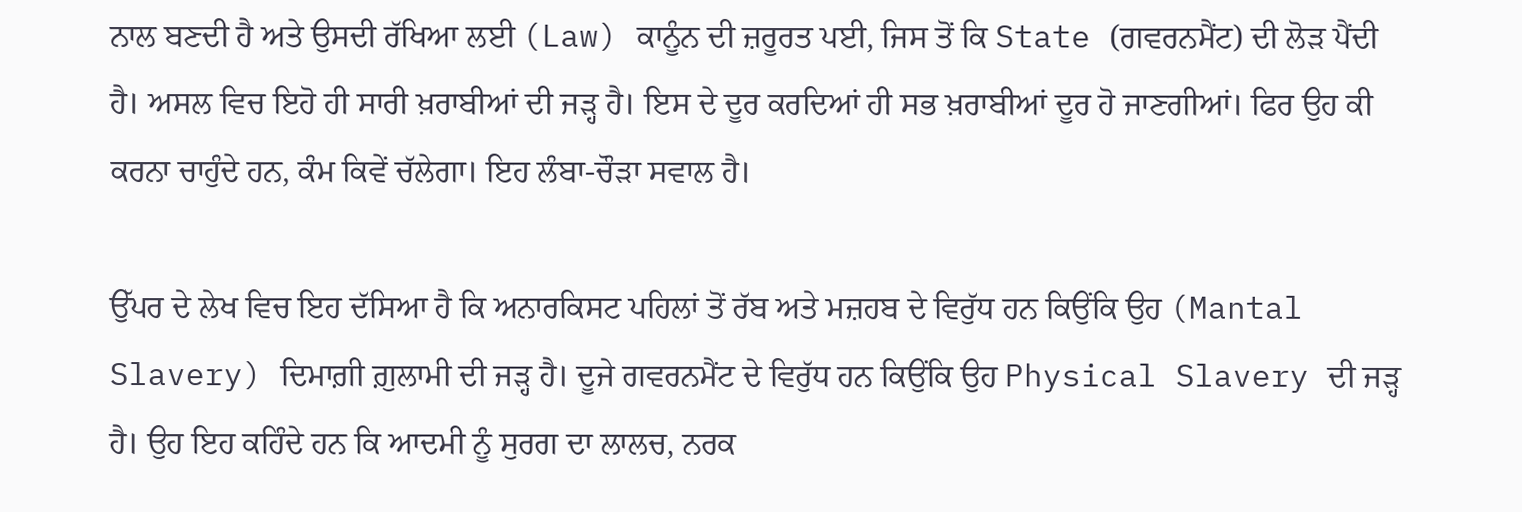ਨਾਲ ਬਣਦੀ ਹੈ ਅਤੇ ਉਸਦੀ ਰੱਖਿਆ ਲਈ (Law) ਕਾਨੂੰਨ ਦੀ ਜ਼ਰੂਰਤ ਪਈ, ਜਿਸ ਤੋਂ ਕਿ State (ਗਵਰਨਮੈਂਟ) ਦੀ ਲੋੜ ਪੈਂਦੀ ਹੈ। ਅਸਲ ਵਿਚ ਇਹੋ ਹੀ ਸਾਰੀ ਖ਼ਰਾਬੀਆਂ ਦੀ ਜੜ੍ਹ ਹੈ। ਇਸ ਦੇ ਦੂਰ ਕਰਦਿਆਂ ਹੀ ਸਭ ਖ਼ਰਾਬੀਆਂ ਦੂਰ ਹੋ ਜਾਣਗੀਆਂ। ਫਿਰ ਉਹ ਕੀ ਕਰਨਾ ਚਾਹੁੰਦੇ ਹਨ, ਕੰਮ ਕਿਵੇਂ ਚੱਲੇਗਾ। ਇਹ ਲੰਬਾ-ਚੌੜਾ ਸਵਾਲ ਹੈ।

ਉੱਪਰ ਦੇ ਲੇਖ ਵਿਚ ਇਹ ਦੱਸਿਆ ਹੈ ਕਿ ਅਨਾਰਕਿਸਟ ਪਹਿਲਾਂ ਤੋਂ ਰੱਬ ਅਤੇ ਮਜ਼ਹਬ ਦੇ ਵਿਰੁੱਧ ਹਨ ਕਿਉਂਕਿ ਉਹ (Mantal Slavery) ਦਿਮਾਗ਼ੀ ਗ਼ੁਲਾਮੀ ਦੀ ਜੜ੍ਹ ਹੈ। ਦੂਜੇ ਗਵਰਨਮੈਂਟ ਦੇ ਵਿਰੁੱਧ ਹਨ ਕਿਉਂਕਿ ਉਹ Physical Slavery ਦੀ ਜੜ੍ਹ ਹੈ। ਉਹ ਇਹ ਕਹਿੰਦੇ ਹਨ ਕਿ ਆਦਮੀ ਨੂੰ ਸੁਰਗ ਦਾ ਲਾਲਚ, ਨਰਕ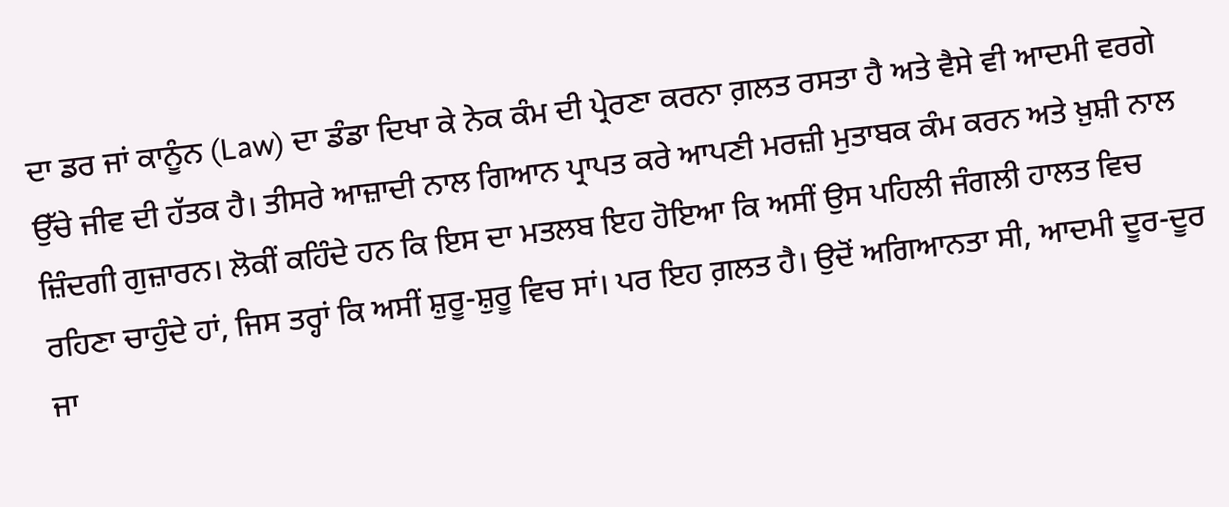ਦਾ ਡਰ ਜਾਂ ਕਾਨੂੰਨ (Law) ਦਾ ਡੰਡਾ ਦਿਖਾ ਕੇ ਨੇਕ ਕੰਮ ਦੀ ਪ੍ਰੇਰਣਾ ਕਰਨਾ ਗ਼ਲਤ ਰਸਤਾ ਹੈ ਅਤੇ ਵੈਸੇ ਵੀ ਆਦਮੀ ਵਰਗੇ ਉੱਚੇ ਜੀਵ ਦੀ ਹੱਤਕ ਹੈ। ਤੀਸਰੇ ਆਜ਼ਾਦੀ ਨਾਲ ਗਿਆਨ ਪ੍ਰਾਪਤ ਕਰੇ ਆਪਣੀ ਮਰਜ਼ੀ ਮੁਤਾਬਕ ਕੰਮ ਕਰਨ ਅਤੇ ਖ਼ੁਸ਼ੀ ਨਾਲ ਜ਼ਿੰਦਗੀ ਗੁਜ਼ਾਰਨ। ਲੋਕੀਂ ਕਹਿੰਦੇ ਹਨ ਕਿ ਇਸ ਦਾ ਮਤਲਬ ਇਹ ਹੋਇਆ ਕਿ ਅਸੀਂ ਉਸ ਪਹਿਲੀ ਜੰਗਲੀ ਹਾਲਤ ਵਿਚ ਰਹਿਣਾ ਚਾਹੁੰਦੇ ਹਾਂ, ਜਿਸ ਤਰ੍ਹਾਂ ਕਿ ਅਸੀਂ ਸ਼ੁਰੂ-ਸ਼ੁਰੂ ਵਿਚ ਸਾਂ। ਪਰ ਇਹ ਗ਼ਲਤ ਹੈ। ਉਦੋਂ ਅਗਿਆਨਤਾ ਸੀ, ਆਦਮੀ ਦੂਰ-ਦੂਰ ਜਾ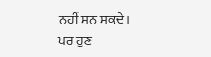ਨਹੀਂ ਸਨ ਸਕਦੇ। ਪਰ ਹੁਣ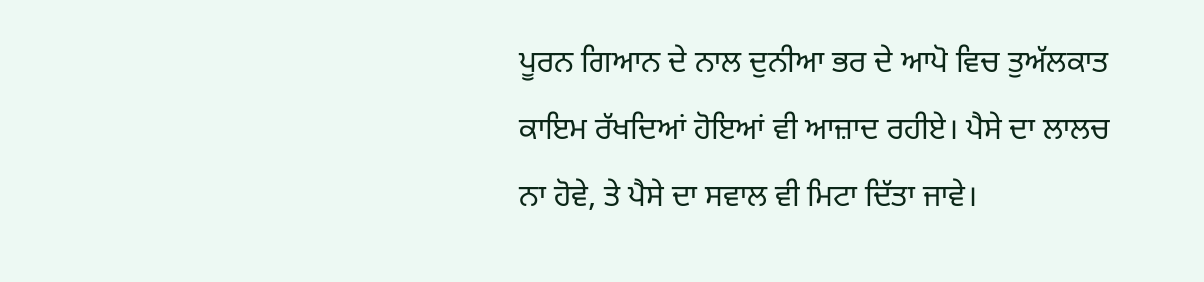ਪੂਰਨ ਗਿਆਨ ਦੇ ਨਾਲ ਦੁਨੀਆ ਭਰ ਦੇ ਆਪੋ ਵਿਚ ਤੁਅੱਲਕਾਤ ਕਾਇਮ ਰੱਖਦਿਆਂ ਹੋਇਆਂ ਵੀ ਆਜ਼ਾਦ ਰਹੀਏ। ਪੈਸੇ ਦਾ ਲਾਲਚ ਨਾ ਹੋਵੇ, ਤੇ ਪੈਸੇ ਦਾ ਸਵਾਲ ਵੀ ਮਿਟਾ ਦਿੱਤਾ ਜਾਵੇ।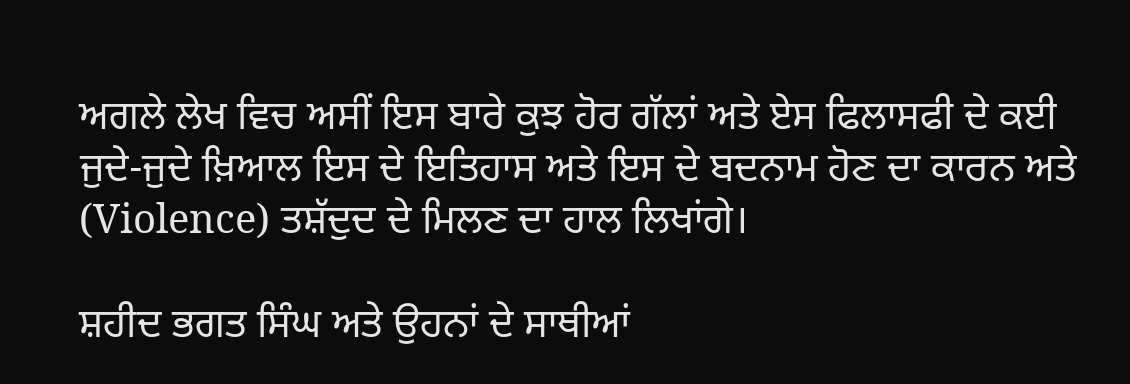ਅਗਲੇ ਲੇਖ ਵਿਚ ਅਸੀਂ ਇਸ ਬਾਰੇ ਕੁਝ ਹੋਰ ਗੱਲਾਂ ਅਤੇ ਏਸ ਫਿਲਾਸਫੀ ਦੇ ਕਈ ਜੁਦੇ-ਜੁਦੇ ਖ਼ਿਆਲ ਇਸ ਦੇ ਇਤਿਹਾਸ ਅਤੇ ਇਸ ਦੇ ਬਦਨਾਮ ਹੋਣ ਦਾ ਕਾਰਨ ਅਤੇ (Violence) ਤਸ਼ੱਦੁਦ ਦੇ ਮਿਲਣ ਦਾ ਹਾਲ ਲਿਖਾਂਗੇ।

ਸ਼ਹੀਦ ਭਗਤ ਸਿੰਘ ਅਤੇ ਉਹਨਾਂ ਦੇ ਸਾਥੀਆਂ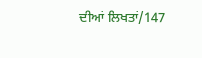ਦੀਆਂ ਲਿਖਤਾਂ/147